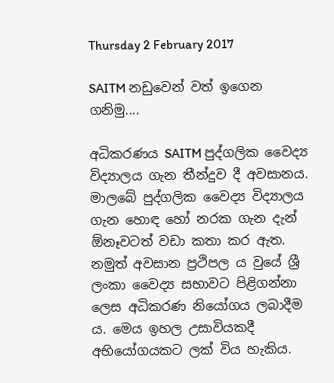Thursday 2 February 2017

SAITM නඩුවෙන් වත් ඉගෙන ගනිමු....

අධිකරණය SAITM පුද්ගලික වෛද්‍ය විද්‍යාලය ගැන තීන්දුව දී අවසානය. මාලබේ පුද්ගලික වෛද්‍ය විද්‍යාලය ගැන හොඳ හෝ නරක ගැන දැන් ඕනෑවටත් වඩා කතා කර ඇත. නමුත් අවසාන ප්‍රථිපල ය වුයේ ශ්‍රී ලංකා වෛද්‍ය සභාවට පිළිගන්නා ලෙස අධිකරණ නියෝගය ලබාදීම ය. මෙය ඉහල උසාවියකදී අභියෝගයකට ලක් විය හැකිය.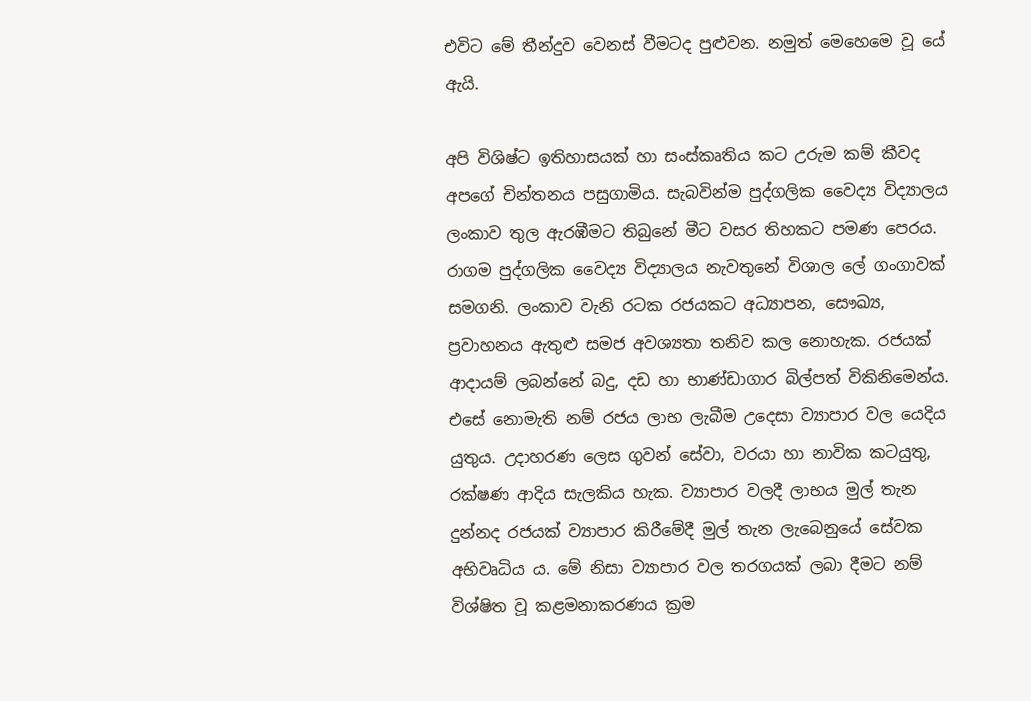එවිට මේ තීන්දුව වෙනස් වීමටද පුළුවන. නමුත් මෙහෙමෙ වූ යේ ඇයි.

අපි විශිෂ්ට ඉතිහාසයක් හා සංස්කෘතිය කට උරුම කම් කීවද අපගේ චින්තනය පසුගාමිය. සැබවින්ම පුද්ගලික වෛද්‍ය විද්‍යාලය ලංකාව තුල ඇරඹීමට තිබුනේ මීට වසර තිහකට පමණ පෙරය. රාගම පුද්ගලික වෛද්‍ය විද්‍යාලය නැවතුනේ විශාල ලේ ගංගාවක් සමගනි. ලංකාව වැනි රටක රජයකට අධ්‍යාපන, සෞඛ්‍ය, ප්‍රවාහනය ඇතුළු සමජ අවශ්‍යතා තනිව කල නොහැක. රජයක් ආදායම් ලබන්නේ බදු, දඩ හා භාණ්ඩාගාර බිල්පත් විකිනිමෙන්ය. එසේ නොමැති නම් රජය ලාභ ලැබීම උදෙසා ව්‍යාපාර වල යෙදිය යුතුය. උදාහරණ ලෙස ගුවන් සේවා, වරයා හා නාවික කටයුතු, රක්ෂණ ආදිය සැලකිය හැක. ව්‍යාපාර වලදී ලාභය මුල් තැන දුන්නද රජයක් ව්‍යාපාර කිරීමේදී මුල් තැන ලැබෙනුයේ සේවක අභිවෘධිය ය. මේ නිසා ව්‍යාපාර වල තරගයක් ලබා දීමට නම් විශ්ෂිත වූ කළමනාකරණය ක්‍රම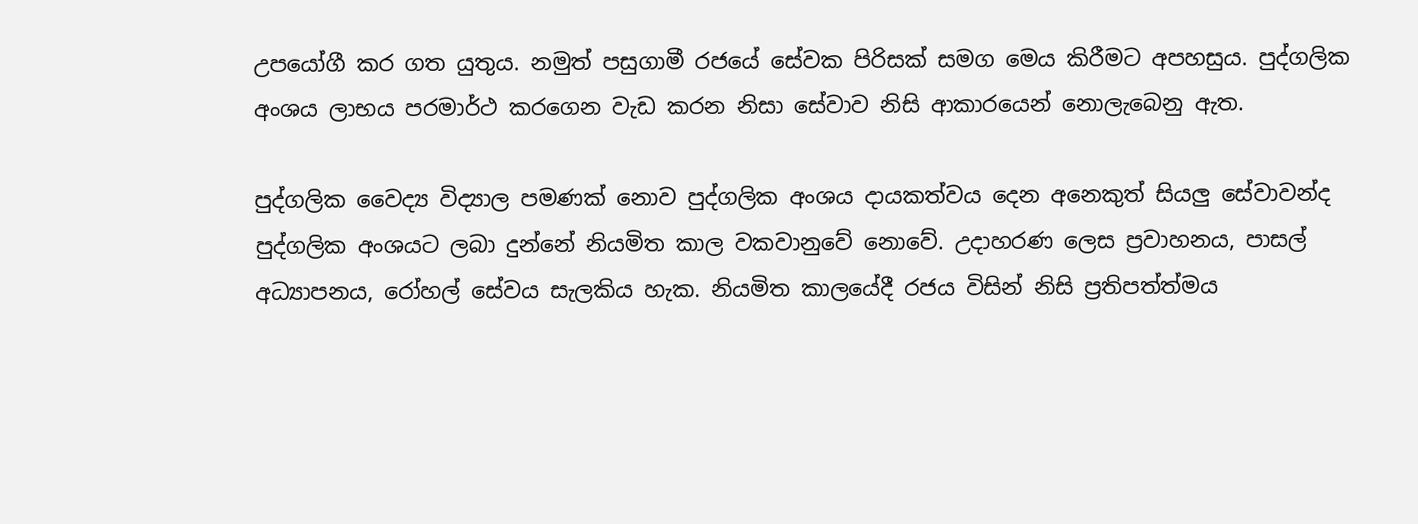උපයෝගී කර ගත යුතුය. නමුත් පසුගාමී රජයේ සේවක පිරිසක් සමග මෙය කිරීමට අපහසුය. පුද්ගලික අංශය ලාභය පරමාර්ථ කරගෙන වැඩ කරන නිසා සේවාව නිසි ආකාරයෙන් නොලැබෙනු ඇත.

පුද්ගලික වෛද්‍ය විද්‍යාල පමණක් නොව පුද්ගලික අංශය දායකත්වය දෙන අනෙකුත් සියලු සේවාවන්ද පුද්ගලික අංශයට ලබා දුන්නේ නියමිත කාල වකවානුවේ නොවේ. උදාහරණ ලෙස ප්‍රවාහනය, පාසල් අධ්‍යාපනය, රෝහල් සේවය සැලකිය හැක. නියමිත කාලයේදී රජය විසින් නිසි ප්‍රතිපත්ත්මය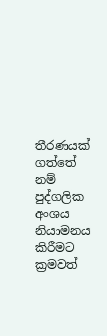තීරණයක් ගත්තේ නම් පුද්ගලික අංශය නියාමනය කිරීමට ක්‍රමවත්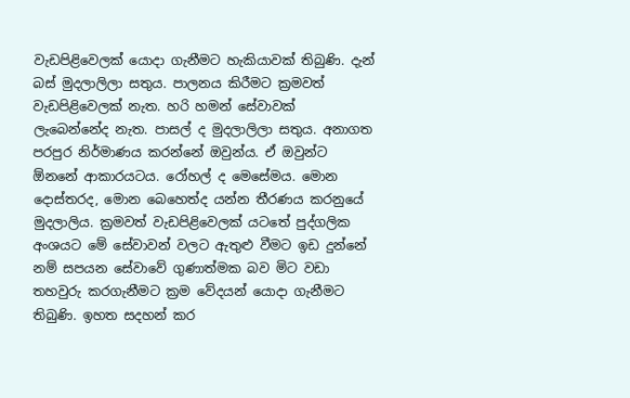වැඩපිළිවෙලක් යොදා ගැනීමට හැකියාවක් තිබුණි. දැන් බස් මුදලාලිලා සතුය. පාලනය කිරීමට ක්‍රමවත් වැඩපිළිවෙලක් නැත. හරි හමන් සේවාවක් ලැබෙන්නේද නැත. පාසල් ද මුදලාලිලා සතුය. අනාගත පරපුර නිර්මාණය කරන්නේ ඔවුන්ය. ඒ ඔවුන්ට ඕනනේ ආකාරයටය. රෝහල් ද මෙසේමය. මොන දොස්තරද, මොන බෙහෙත්ද යන්න තීරණය කරනුයේ මුදලාලිය. ක්‍රමවත් වැඩපිළිවෙලක් යටතේ පුද්ගලික අංශයට මේ සේවාවන් වලට ඇතුළු වීමට ඉඩ දුන්නේ නම් සපයන සේවාවේ ගුණාත්මක බව මිට වඩා තහවුරු කරගැනීමට ක්‍රම වේදයන් යොදා ගැනීමට තිබුණි. ඉහත සදහන් කර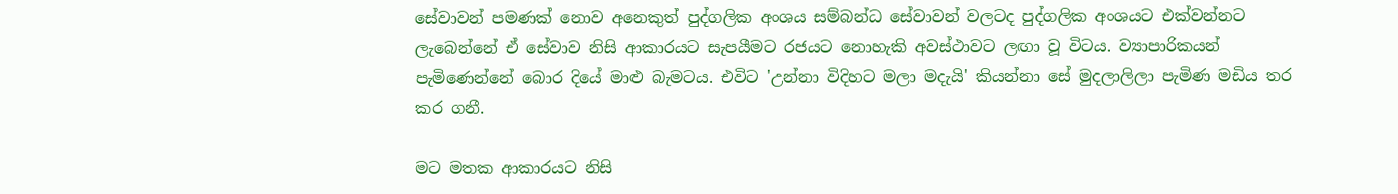සේවාවන් පමණක් නොව අනෙකුත් පුද්ගලික අංශය සම්බන්ධ සේවාවන් වලටද පුද්ගලික අංශයට එක්වන්නට ලැබෙන්නේ ඒ සේවාව නිසි ආකාරයට සැපයීමට රජයට නොහැකි අවස්ථාවට ලඟා වූ විටය. ව්‍යාපාරිකයන් පැමිණෙන්නේ බොර දියේ මාළු බැමටය. එවිට 'උන්නා විදිහට මලා මදැයි' කියන්නා සේ මුදලාලිලා පැමිණ මඩිය තර කර ගනී.

මට මතක ආකාරයට නිසි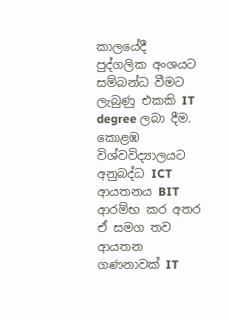කාලයේදී පුද්ගලික අංශයට සම්බන්ධ වීමට ලැබුණු එකකි IT degree ලබා දීම. කොළඹ විශ්වවිද්‍යාලයට අනුබද්ධ ICT ආයතනය BIT ආරම්භ කර අතර ඒ සමග තව ආයතන ගණනාවක් IT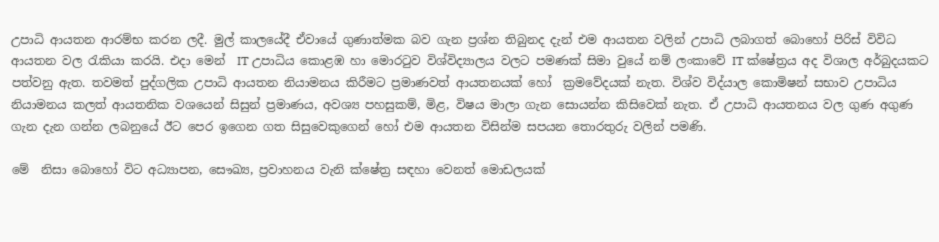උපාධි ආයතන ආරම්භ කරන ලදී. මුල් කාලයේදී ඒවායේ ගුණාත්මක බව ගැන ප්‍රශ්න තිබුනද දැන් එම ආයතන වලින් උපාධි ලබාගත් බොහෝ පිරිස් විවිධ ආයතන වල රැකියා කරයි. එදා මෙන්  IT උපාධිය කොළඹ හා මොරටුව විශ්විද්‍යාලය වලට පමණක් සිමා වුයේ නම් ලංකාවේ IT ක්ෂේත්‍රය අද විශාල අර්බුදයකට පත්වනු ඇත. තවමත් පුද්ගලික උපාධි ආයතන නියාමනය කිරීමට ප්‍රමාණවත් ආයතනයක් හෝ  ක්‍රමවේදයක් නැත. විශ්ව විද්යාල කොමිෂන් සභාව උපාධිය නියාමනය කලත් ආයතනික වශයෙන් සිසුන් ප්‍රමාණය, අවශ්‍ය පහසුකම්, මිළ, විෂය මාලා ගැන සොයන්න කිසිවෙක් නැත. ඒ උපාධි ආයතනය වල ගුණ අගුණ ගැන දැන ගන්න ලබනුයේ ඊට පෙර ඉගෙන ගත සිසුවෙකුගෙන් හෝ එම ආයතන විසින්ම සපයන තොරතුරු වලින් පමණි.

මේ  නිසා බොහෝ විට අධ්‍යාපන, සෞඛ්‍ය, ප්‍රවාහනය වැනි ක්ෂේත්‍ර සඳහා වෙනත් මොඩලයක්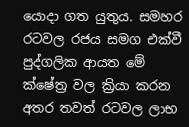යොදා ගත යුතුය. සමහර රටවල රජය සමග එක්වී පුද්ගලික ආයත මේ ක්ෂේත්‍ර වල ක්‍රියා කරන අතර තවත් රටවල ලාභ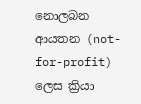නොලබන ආයතන (not-for-profit) ලෙස ක්‍රියා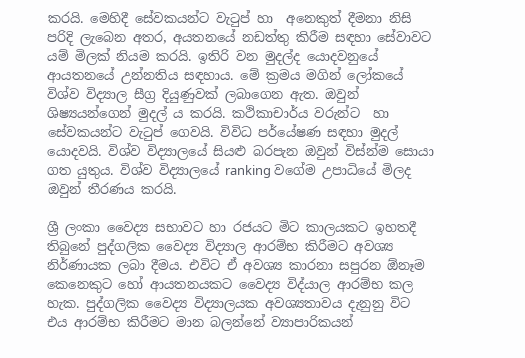කරයි. මෙහිදී සේවකයන්ට වැටුප් හා  අනෙකුත් දීමනා නිසි පරිදි ලැබෙන අතර, අයතනයේ නඩත්තු කිරීම සඳහා සේවාවට යම් මිලක් නියම කරයි. ඉතිරි වන මුදල්ද යොදවනුයේ ආයතනයේ උන්නතිය සඳහාය. මේ ක්‍රමය මගින් ලෝකයේ විශ්ව විද්‍යාල සීග්‍ර දියුණුවක් ලබාගෙන ඇත. ඔවුන් ශිෂ්‍යයන්ගෙන් මුදල් ය කරයි. කථිකාචාර්ය වරුන්ට  හා සේවකයන්ට වැටුප් ගෙවයි. විවිධ පර්යේෂණ සඳහා මුදල් යොදවයි. විශ්ව විද්‍යාලයේ සියළු බරපැන ඔවුන් විස්න්ම සොයා ගත යුතුය. විශ්ව විද්‍යාලයේ ranking වගේම උපාධියේ මිලද ඔවුන් තීරණය කරයි.

ශ්‍රී ලංකා වෛද්‍ය සභාවට හා රජයට මිට කාලයකට ඉහතදී තිබුනේ පුද්ගලික වෛද්‍ය විද්‍යාල ආරම්භ කිරීමට අවශ්‍ය නිර්ණායක ලබා දීමය. එවිට ඒ අවශ්‍ය කාරනා සපුරන ඕනෑම කෙනෙකුට හෝ ආයතනයකට වෛද්‍ය විද්යාල ආරම්භ කල හැක. පුද්ගලික වෛද්‍ය විද්‍යාලයක අවශ්‍යතාවය දැනුනු විට එය ආරම්භ කිරීමට මාන බලන්නේ ව්‍යාපාරිකයන්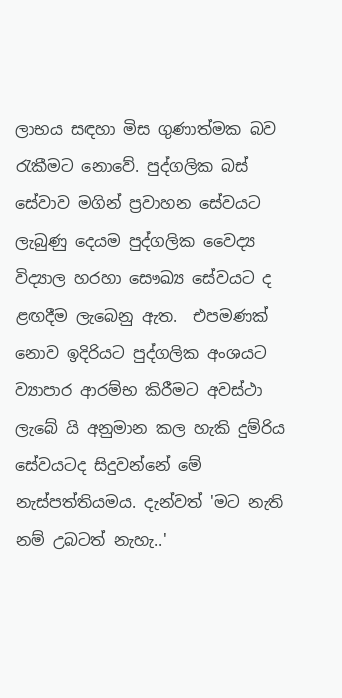ලාභය සඳහා මිස ගුණාත්මක බව රැකීමට නොවේ. පුද්ගලික බස් සේවාව මගින් ප්‍රවාහන සේවයට ලැබුණු දෙයම පුද්ගලික වෛද්‍ය විද්‍යාල හරහා සෞඛ්‍ය සේවයට ද ළඟදීම ලැබෙනු ඇත.  එපමණක් නොව ඉදිරියට පුද්ගලික අංශයට ව්‍යාපාර ආරම්භ කිරීමට අවස්ථා ලැබේ යි අනුමාන කල හැකි දුම්රිය සේවයටද සිදුවන්නේ මේ නැස්පත්තියමය. දැන්වත් 'මට නැති නම් උබටත් නැහැ..'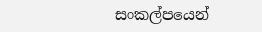සංකල්පයෙන්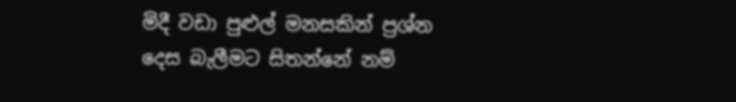මිදී වඩා පුළුල් මනසකින් ප්‍රශ්න දෙස බැලීමට සිතන්නේ නම්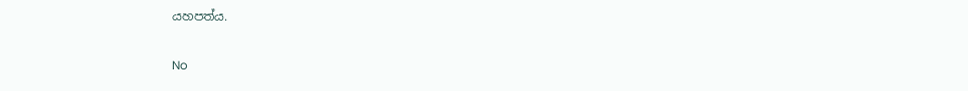යහපත්ය.

No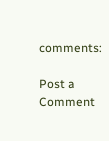comments:

Post a Comment